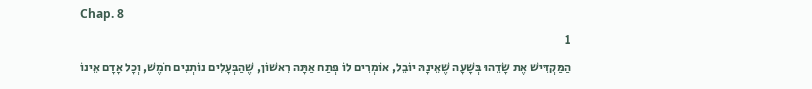Chap. 8
1
הַמַּקְדִּישׁ אֶת שָׂדֵהוּ בְּשָׁעָה שֶׁאֵינָהּ יוֹבֵל, אוֹמְרִים לוֹ פְּתַח אַתָּה רִאשׁוֹן, שֶׁהַבְּעָלִים נוֹתְנִים חֹמֶשׁ, וְכָל אָדָם אֵינוֹ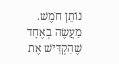נוֹתֵן חֹמֶשׁ. מַעֲשֶׂה בְאֶחָד שֶׁהִקְדִּישׁ אֶת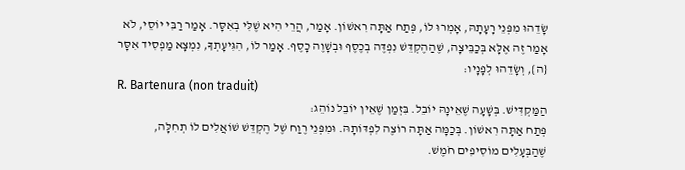שָׂדֵהוּ מִפְּנֵי רָעָתָהּ, אָמְרוּ לוֹ, פְּתַח אַתָּה רִאשׁוֹן. אָמַר, הֲרֵי הִיא שֶׁלִּי בְאִסָּר. אָמַר רַבִּי יוֹסֵי, לֹא אָמַר זֶה אֶלָּא בְּכַבֵּיצָה, שֶׁהַהֶקְדֵּשׁ נִפְדֶּה בְכֶסֶף וּבְשָׁוֶה כָסֶף. אָמַר לוֹ, הִגִּיעָתְךָ, נִמְצָא מַפְסִיד אִסָּר {ה}, וְשָׂדֵהוּ לְפָנָיו:
R. Bartenura (non traduit)
הַמַּקְדִּישׁ. בְּשָׁעָה שֶׁאֵינָהּ יוֹבֵל. בִּזְמַן שֶׁאֵין יוֹבֵל נוֹהֵג:
פְּתַח אַתָּה רִאשׁוֹן. בְּכַמָּה אַתָּה רוֹצֶה לִפְדּוֹתָהּ. וּמִפְּנֵי רֶוַח שֶׁל הֶקְדֵּשׁ שׁוֹאֲלִים לוֹ תְחִלָּה, שֶׁהַבְּעָלִים מוֹסִיפִים חֹמֶשׁ.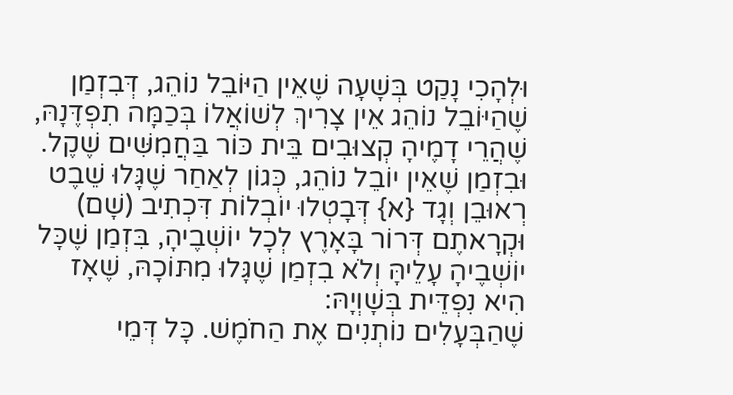וּלְהָכִי נָקַט בְּשָׁעָה שֶׁאֵין הַיּוֹבֵל נוֹהֵג, דְּבִזְמַן שֶׁהַיּוֹבֵל נוֹהֵג אֵין צָרִיךְ לְשׁוֹאֲלוֹ בְּכַמָּה תִפְדֶּנָהּ, שֶׁהֲרֵי דָמֶיהָ קְצוּבִים בֵּית כּוֹר בַּחֲמִשִּׁים שֶׁקֶל. וּבִזְמַן שֶׁאֵין יוֹבֵל נוֹהֵג, כְּגוֹן לְאַחַר שֶׁגָּלוּ שֵׁבֶט רְאוּבֵן וְגָד {א} דְּבָטְלוּ יוֹבְלוֹת דִּכְתִיב (שָׁם) וּקְרָאתֶם דְּרוֹר בָּאָרֶץ לְכָל יוֹשְׁבֶיהָ, בִּזְמַן שֶׁכָּל יוֹשְׁבֶיהָ עָלֵיהָּ וְלֹא בִזְמַן שֶׁגָּלוּ מִתּוֹכָהּ, שֶׁאָז הִיא נִפְדֵּית בְּשָׁוְיָהּ:
שֶׁהַבְּעָלִים נוֹתְנִים אֶת הַחֹמֶשׁ. כָּל דְּמֵי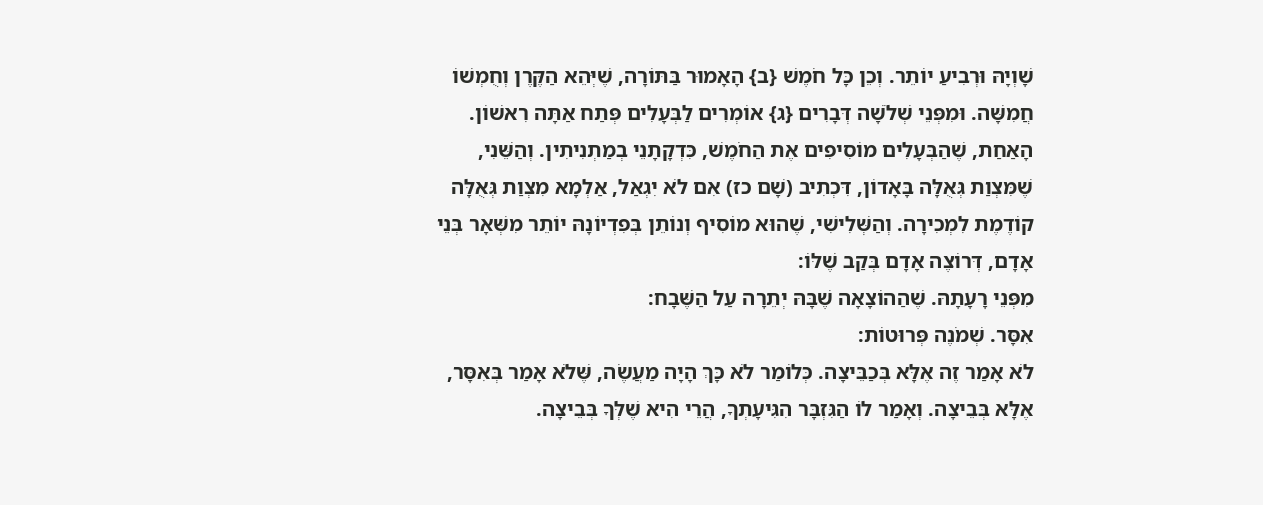שָׁוְיָהּ וּרְבִיעַ יוֹתֵר. וְכֵן כָּל חֹמֶשׁ {ב} הָאָמוּר בַּתּוֹרָה, שֶׁיְּהֵא הַקֶּרֶן וְחֻמְשׁוֹ חֲמִשָּׁה. וּמִפְּנֵי שְׁלֹשָׁה דְּבָרִים {ג} אוֹמְרִים לַבְּעָלִים פְּתַח אַתָּה רִאשׁוֹן. הָאַחַת, שֶׁהַבְּעָלִים מוֹסִיפִים אֶת הַחֹמֶשׁ, כִּדְקָתָנֵי בְמַתְנִיתִין. וְהַשֵּׁנִי, שֶׁמִּצְוַת גְּאֻלָּה בָּאָדוֹן, דִּכְתִיב (שָׁם כז) אִם לֹא יִגְאַל, אַלְמָא מִצְוַת גְּאֻלָּה קוֹדֶמֶת לִמְכִירָה. וְהַשְּׁלִישִׁי, שֶׁהוּא מוֹסִיף וְנוֹתֵן בְּפִדְיוֹנָהּ יוֹתֵר מִשְּׁאָר בְּנֵי אָדָם, דְּרוֹצֶה אָדָם בְּקַב שֶׁלּוֹ:
מִפְּנֵי רָעָתָהּ. שֶׁהַהוֹצָאָה שֶׁבָּהּ יְתֵרָה עַל הַשֶּׁבָח:
אִסָּר. שְׁמֹנֶה פְּרוּטוֹת:
לֹא אָמַר זֶה אֶלָּא בְּכַבֵּיצָה. כְּלוֹמַר לֹא כָּךְ הָיָה מַעֲשֶׂה, שֶּׁלֹא אָמַר בְּאִסָּר, אֶלָּא בְּבֵיצָה. וְאָמַר לוֹ הַגִּזְבָּר הִגִּיעָתְךָ, הֲרֵי הִיא שֶׁלְּךָ בְּבֵיצָה.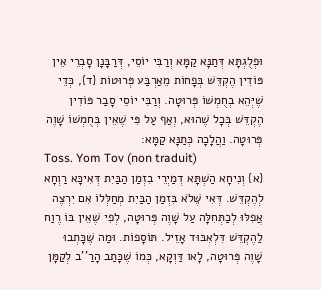וּפְלֻגְתָּא דְּתַנָּא קַמָּא וְרַבִּי יוֹסֵי, דְּרַבָּנָן סָבְרֵי אֵין פּוֹדִין הֶקְדֵּשׁ בְּפָחוֹת מֵאַרְבַּע פְּרוּטוֹת {ד}, כְּדֵי שֶׁיְּהֵא בְחֻמְשׁוֹ פְּרוּטָה. וְרַבִּי יוֹסֵי סָבַר פּוֹדִין הֶקְדֵּשׁ בְּכָל שֶׁהוּא, וְאַף עַל פִּי שֶׁאֵין בְּחֻמְשׁוֹ שָׁוֶה פְּרוּטָה. וַהֲלָכָה כְּתַנָּא קַמָּא:
Toss. Yom Tov (non traduit)
{א} וְנִיחָא הַשְׁתָּא דְמַיְרֵי בִזְמַן הַבַּיִת דְּאִיכָּא רַוְחָא לְהֶקְדֵּשׁ. דְּאִי שֶּׁלֹא בִּזְמַן הַבַּיִת מְחַלְּלוֹ אִם יִרְצֶה אֲפִלּוּ לְכַתְּחִלָּה עַל שָׁוֶה פְּרוּטָה, לְפִי שֶׁאֵין בּוֹ רֶוַח לַהֶקְדֵּשׁ דִּלְאִבּוּד אָזֵיל. תּוֹסָפוֹת. וּמַה שֶּׁכָּתְבוּ שָׁוֶה פְּרוּטָה, לָאו דַּוְקָא, כְּמוֹ שֶׁכָּתַב הָרַ''ב לְקַמָּן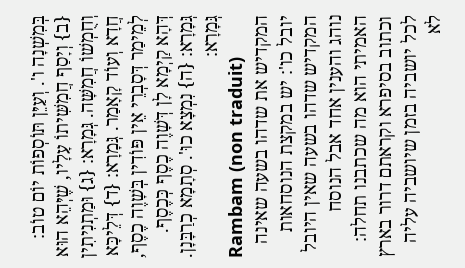בְּמִשְׁנָה ו'. וְעַיֵּן תּוֹסְפוֹת יוֹם טוֹב: {ב} וְיָסַף חֲמִשִּׁיתוֹ עָלָיו, שֶׁיְּהֵא הוּא וְחֻמְשׁוֹ חֲמִשָּׁה. גְּמָרָא: {ג} וּמַתְנִיתִין חֲדָא וְעוֹד קָאָמַר. גְּמָרָא: {ד} דְּלֵיכָּא לְמֵימַר דְּסָבְרֵי אֵין פּוֹדִין בְּשָׁוֶה כֶסֶף, דְּהָא קַיְמָא לָן דְּשָׁוֶה כֶסֶף כְּכֶסֶף. גְּמָרָא: {ה} נִמְצָא כוּ'. סְתָמָא כְרַבָּנָן. גְּמָרָא:
Rambam (non traduit)
המקדיש את שדהו בשעה שאינה יובל כו': יש במקצת הנוסחאות המקדיש שדהו בשעה שאין היובל נוהג והענין אחד אבל הנוסח האמיתי הוא מה שכתבנו תחלה: וכתוב בסיפרא וקראתם דרור בארץ לכל יושביה בזמן שיושביה עליה לא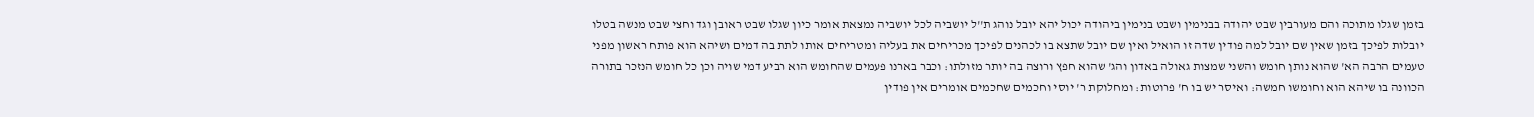בזמן שגלו מתוכה והם מעורבין שבט יהודה בבנימין ושבט בנימין ביהודה יכול יהא יובל נוהג ת''ל יושביה לכל יושביה נמצאת אומר כיון שגלו שבט ראובן וגד וחצי שבט מנשה בטלו יובלות לפיכך בזמן שאין שם יובל למה פודין שדה זו הואיל ואין שם יובל שתצא בו לכהנים לפיכך מכריחים את בעליה ומטריחים אותו לתת בה דמים ושיהא הוא פותח ראשון מפני טעמים הרבה הא' שהוא נותן חומש והשני שמצות גאולה באדון והג' שהוא חפץ ורוצה בה יותר מזולתו: וכבר בארנו פעמים שהחומש הוא רביע דמי שויה וכן כל חומש הנזכר בתורה הכוונה בו שיהא הוא וחומשו חמשה: ואיסר יש בו ח' פרוטות: ומחלוקת ר' יוסי וחכמים שחכמים אומרים אין פודין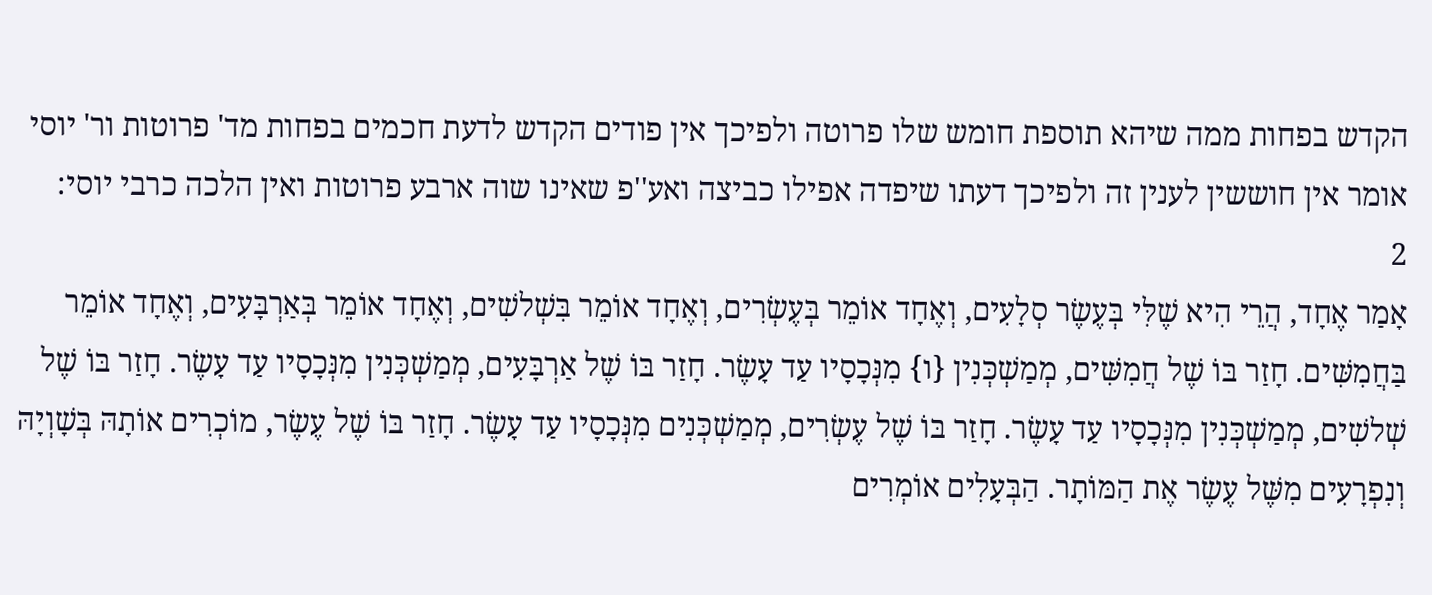הקדש בפחות ממה שיהא תוספת חומש שלו פרוטה ולפיכך אין פודים הקדש לדעת חכמים בפחות מד' פרוטות ור' יוסי אומר אין חוששין לענין זה ולפיכך דעתו שיפדה אפילו כביצה ואע''פ שאינו שוה ארבע פרוטות ואין הלכה כרבי יוסי:
2
אָמַר אֶחָד, הֲרֵי הִיא שֶׁלִּי בְּעֶשֶׂר סְלָעִים, וְאֶחָד אוֹמֵר בְּעֶשְׂרִים, וְאֶחָד אוֹמֵר בִּשְׁלשִׁים, וְאֶחָד אוֹמֵר בְּאַרְבָּעִים, וְאֶחָד אוֹמֵר בַּחֲמִשִּׁים. חָזַר בּוֹ שֶׁל חֲמִשִּׁים, מְמַשְׁכְּנִין {ו} מִנְּכָסָיו עַד עָשֶׂר. חָזַר בּוֹ שֶׁל אַרְבָּעִים, מְמַשְׁכְּנִין מִנְּכָסָיו עַד עָשֶׂר. חָזַר בּוֹ שֶׁל שְׁלשִׁים, מְמַשְׁכְּנִין מִנְּכָסָיו עַד עָשֶׂר. חָזַר בּוֹ שֶׁל עֶשְׂרִים, מְמַשְׁכְּנִים מִנְּכָסָיו עַד עָשֶׂר. חָזַר בּוֹ שֶׁל עֶשֶׂר, מוֹכְרִים אוֹתָהּ בְּשָׁוְיָהּ וְנִפְרָעִים מִשֶּׁל עֶשֶׂר אֶת הַמּוֹתָר. הַבְּעָלִים אוֹמְרִים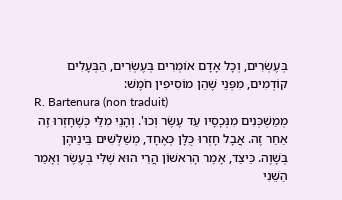בְּעֶשְׂרִים, וְכָל אָדָם אוֹמְרִים בְּעֶשְׂרִים, הַבְּעָלִים קוֹדְמִים, מִפְּנֵי שֶׁהֵן מוֹסִיפִין חֹמֶשׁ:
R. Bartenura (non traduit)
מְמַשְׁכְּנִים מִנְּכָסָיו עַד עֶשֶׂר וְכוּ'. וְהָנֵי מִלֵּי כְּשֶׁחָזְרוּ זֶה אַחַר זֶה. אֲבָל חָזְרוּ כֻּלָּן כְּאֶחָד, מְשַׁלְּשִׁים בֵּינֵיהֶן בְּשָׁוֶה. כֵּיצַד, אָמַר הָרִאשׁוֹן הֲרֵי הוּא שֶׁלִּי בְּעֶשֶׂר וְאָמַר הַשֵּׁנִי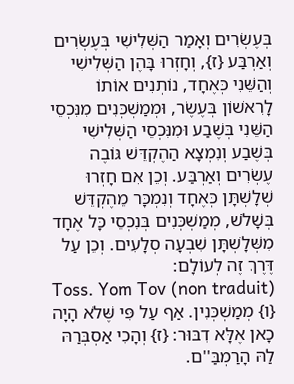בְּעֶשְׂרִים וְאָמַר הַשְּׁלִישִׁי בְּעֶשְׂרִים וְאַרְבַּע {ז}, וְחָזְרוּ בָּהֶן הַשְּׁלִישִׁי וְהַשֵּׁנִי כְּאֶחָד, נוֹתְנִים אוֹתוֹ לָרִאשׁוֹן בְּעֶשֶׂר, וּמְמַשְׁכְּנִים מִנִּכְסֵי הַשֵּׁנִי בְּשֶׁבַע וּמִנִּכְסֵי הַשְּׁלִישִׁי בְּשֶׁבַע וְנִמְצָא הַהֶקְדֵּשׁ גּוֹבֶה עֶשְׂרִים וְאַרְבַּע. וְכֵן אִם חָזְרוּ שְׁלָשְׁתָּן כְּאֶחָד וְנִמְכָּר מֵהֶקְדֵּשׁ בְּשָׁלֹשׁ, מְמַשְׁכְּנִים בְּנִכְסֵי כָּל אֶחָד מִשְּׁלָשְׁתָּן שִׁבְעָה סְלָעִים. וְכֵן עַל דֶּרֶךְ זֶה לְעוֹלָם:
Toss. Yom Tov (non traduit)
{ו} מְמַשְׁכְּנִין. אַף עַל פִּי שֶּׁלֹא הָיָה כָאן אֶלָּא דִבּוּר: {ז} וְהָכִי אַסְבְּרַהּ לַהּ הָרַמְבַּ''ם.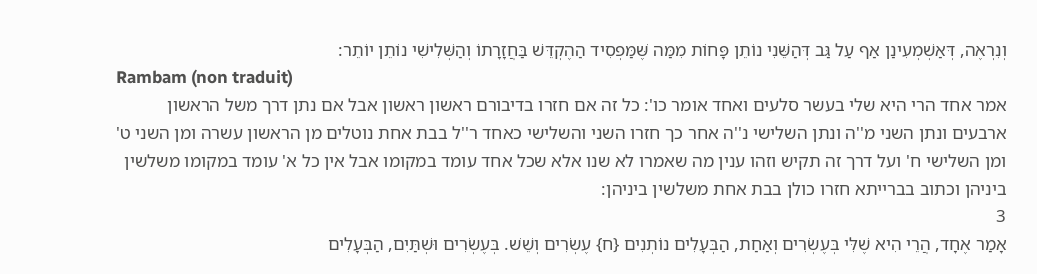וְנִרְאֶה, דְּאַשְׁמְעִינַן אַף עַל גַּב דְּהַשֵּׁנִי נוֹתֵן פָּחוֹת מִמַּה שֶּׁמַּפְסִיד הַהֶקְדֵּשׁ בַּחֲזָרָתוֹ וְהַשְּׁלִישִׁי נוֹתֵן יוֹתֵר:
Rambam (non traduit)
אמר אחד הרי היא שלי בעשר סלעים ואחד אומר כו': כל זה אם חזרו בדיבורם ראשון ראשון אבל אם נתן דרך משל הראשון ארבעים ונתן השני מ''ה ונתן השלישי נ''ה אחר כך חזרו השני והשלישי כאחד ר''ל בבת אחת נוטלים מן הראשון עשרה ומן השני ט' ומן השלישי ח' ועל דרך זה תקיש וזהו ענין מה שאמרו לא שנו אלא שכל אחד עומד במקומו אבל אין כל א' עומד במקומו משלשין ביניהן וכתוב בברייתא חזרו כולן בבת אחת משלשין ביניהן:
3
אָמַר אֶחָד, הֲרֵי הִיא שֶׁלִּי בְּעֶשְׂרִים וְאַחַת, הַבְּעָלִים נוֹתְנִים {ח} עֶשְׂרִים וְשֵׁשׁ. בְּעֶשְׂרִים וּשְׁתַּיִם, הַבְּעָלִים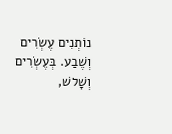נוֹתְנִים עֶשְׂרִים וְשֶׁבַע. בְּעֶשְׂרִים וְשָׁלשׁ,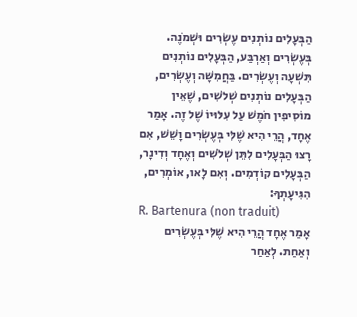הַבְּעָלִים נוֹתְנִים עֶשְׂרִים וּשְׁמֹנֶה. בְּעֶשְׂרִים וְאַרְבַּע, הַבְּעָלִים נוֹתְנִים תִּשְׁעָה וְעֶשְׂרִים. בַּחֲמִשָּׁה וְעֶשְׂרִים, הַבְּעָלִים נוֹתְנִים שְׁלֹשִׁים, שֶׁאֵין מוֹסִיפִין חֹמֶשׁ עַל עִלּוּיוֹ שֶׁל זֶה. אָמַר אֶחָד, הֲרֵי הִיא שֶׁלִּי בְּעֶשְׂרִים וָשֵׁשׁ, אִם רָצוּ הַבְּעָלִים לִתֵּן שְׁלֹשִׁים וְאֶחָד וְדִינָר, הַבְּעָלִים קוֹדְמִים. וְאִם לָאו, אוֹמְרִים, הִגִּיעָתְךָ:
R. Bartenura (non traduit)
אָמַר אֶחָד הֲרֵי הִיא שֶׁלִּי בְּעֶשְׂרִים וְאַחַת. לְאַחַר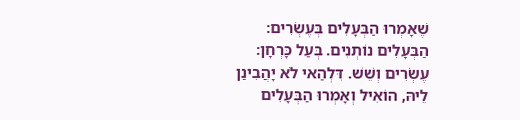שֶׁאָמְרוּ הַבְּעָלִים בְּעֶשְׂרִים:
הַבְּעָלִים נוֹתְנִים. בְּעַל כָּרְחָן:
עֶשְׂרִים וְשֵׁשׁ. דִּלְהַאי לֹא יָהֲבִינַן לֵיהּ, הוֹאִיל וְאָמְרוּ הַבְּעָלִים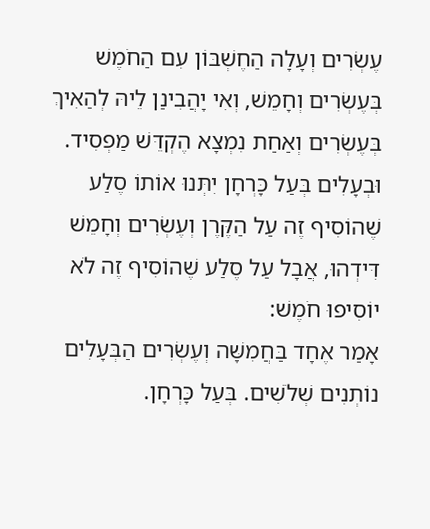עֶשְׂרִים וְעָלָה הַחֶשְׁבּוֹן עִם הַחֹמֶשׁ בְּעֶשְׂרִים וְחָמֵשׁ, וְאִי יָהֲבִינַן לֵיהּ לְהַאִיךְ בְּעֶשְׂרִים וְאַחַת נִמְצָא הֶקְדֵּשׁ מַפְסִיד. וּבְעָלִים בְּעַל כָּרְחָן יִתְּנוּ אוֹתוֹ סֶלַע שֶׁהוֹסִיף זֶה עַל הַקֶּרֶן וְעֶשְׂרִים וְחָמֵשׁ דִּידְהוּ, אֲבָל עַל סֶלַע שֶׁהוֹסִיף זֶה לֹא יוֹסִיפוּ חֹמֶשׁ:
אָמַר אֶחָד בַּחֲמִשָּׁה וְעֶשְׂרִים הַבְּעָלִים נוֹתְנִים שְׁלֹשִׁים. בְּעַל כָּרְחָן.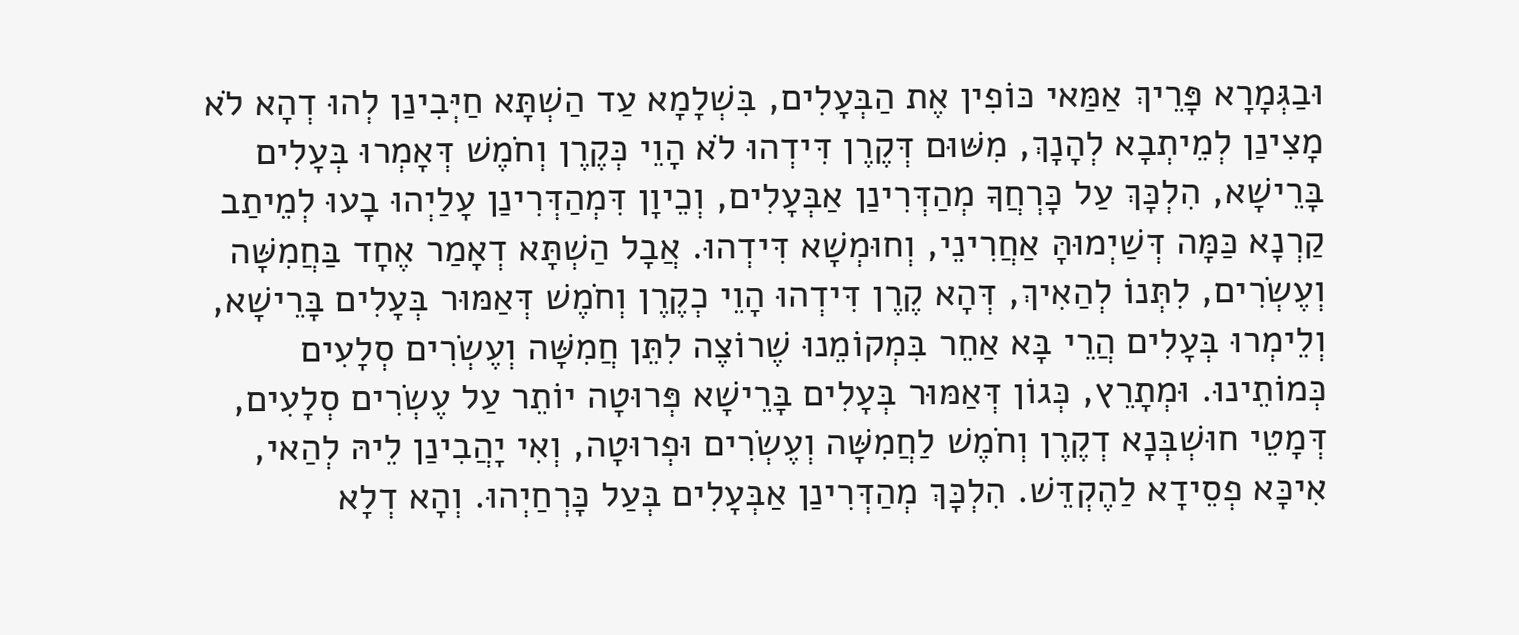וּבַגְּמָרָא פָּרֵיךְ אַמַּאי כּוֹפִין אֶת הַבְּעָלִים, בִּשְׁלָמָא עַד הַשְׁתָּא חַיְּבִינַן לְהוּ דְהָא לֹא מָצִינַן לְמֵיתְבָא לְהָנָךְ, מִשּׁוּם דְּקֶרֶן דִּידְהוּ לֹא הָוֵי כְּקֶרֶן וְחֹמֶשׁ דְּאָמְרוּ בְּעָלִים בָּרֵישָׁא, הִלְכָּךְ עַל כָּרְחֲךָ מְהַדְּרִינַן אַבְּעָלִים, וְכֵיוָן דִּמְהַדְּרִינַן עָלַיְהוּ בָעוּ לְמֵיתַב קַרְנָא כַּמָּה דְּשַׁיְמוּהָּ אַחֲרִינֵי, וְחוּמְשָׁא דִּידְהוּ. אֲבָל הַשְׁתָּא דְאָמַר אֶחָד בַּחֲמִשָּׁה וְעֶשְׂרִים, לִתְּנוֹ לְהַאִיךְ, דְּהָא קֶרֶן דִּידְהוּ הָוֵי כְקֶרֶן וְחֹמֶשׁ דְּאַמּוּר בְּעָלִים בָּרֵישָׁא, וְלֵימְרוּ בְּעָלִים הֲרֵי בָּא אַחֵר בִּמְקוֹמֵנוּ שֶׁרוֹצֶה לִתֵּן חֲמִשָּׁה וְעֶשְׂרִים סְלָעִים כְּמוֹתֵינוּ. וּמְתָרֵץ, כְּגוֹן דְּאַמּוּר בְּעָלִים בָּרֵישָׁא פְּרוּטָה יוֹתֵר עַל עֶשְׂרִים סְלָעִים, דְּמָטֵי חוּשְׁבְּנָא דְקֶרֶן וְחֹמֶשׁ לַחֲמִשָּׁה וְעֶשְׂרִים וּפְרוּטָה, וְאִי יָהֲבִינַן לֵיהּ לְהַאי, אִיכָּא פְסֵידָא לַהֶקְדֵּשׁ. הִלְכָּךְ מְהַדְּרִינַן אַבְּעָלִים בְּעַל כָּרְחַיְהוּ. וְהָא דְלָא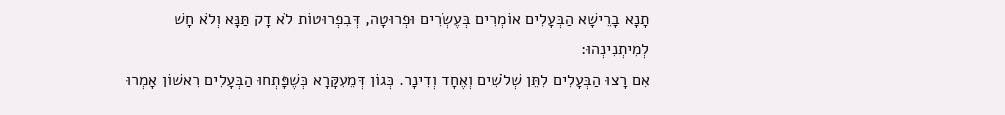תָנָא בָרֵישָׁא הַבְּעָלִים אוֹמְרִים בְּעֶשְׂרִים וּפְרוּטָה, דְּבִפְרוּטוֹת לֹא דָק תַּנָּא וְלֹא חָשׁ לְמִיתְנִינְהוּ:
אִם רָצוּ הַבְּעָלִים לִתֵּן שְׁלֹשִׁים וְאֶחָד וְדִינָר. כְּגוֹן דְּמֵעִקָּרָא כְּשֶׁפָּתְחוּ הַבְּעָלִים רִאשׁוֹן אָמְרוּ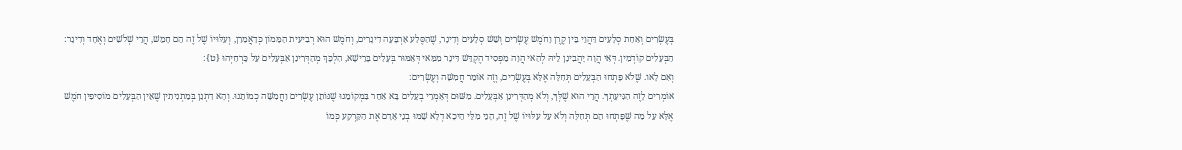בְּעֶשְׂרִים וְאַחַת סְלָעִים דַּהֲוֵי בֵּין קֶרֶן וָחֹמֶשׁ עֶשְׂרִים וְשֵׁשׁ סְלָעִים וְדִינָר, שֶׁהַסֶּלַע אַרְבָּעָה דִינָרִים, וְחֹמֶשׁ הוּא רְבִיעִית הַמָּמוֹן כְּדַאֲמַרַן, וְעִלּוּיוֹ שֶׁל זֶה הֵם חָמֵשׁ, הֲרֵי שְׁלֹשִׁים וְאֶחָד וְדִינָר:
הַבְּעָלִים קוֹדְמִין. דְּאִי הֲוָה יָהֲבִינַן לֵיהּ לְהַאי הֲוָה מַפְסִיד הֶקְדֵּשׁ דִּינָר מִמַּאי דְּאַמּוּר בְּעָלִים בָּרֵישָׁא, הִלְכָּךְ מְהַדְּרִינַן אַבְּעָלִים עַל כָּרְחַיְהוּ {ט}:
וְאִם לָאו. שֶּׁלֹא פָּתְחוּ הַבְּעָלִים תְּחִלָּה אֶלָּא בְּעֶשְׂרִים, וְזֶה אוֹמֵר חֲמִשָּׁה וְעֶשְׂרִים:
אוֹמְרִים לָזֶה הִגִּיעָתְךָ. הֲרֵי הוּא שֶׁלְּךָ, וְלֹא מְהַדְּרִינַן אַבְּעָלִים. מִשּׁוּם דְּאָמְרֵי בְעָלִים בָּא אַחֵר בִּמְקוֹמֵנוּ שֶׁנּוֹתֵן עֶשְׂרִים וַחֲמִשָּׁה כְמוֹתֵנוּ. וְהָא דִתְנַן בְּמַתְנִיתִין שֶׁאֵין הַבְּעָלִים מוֹסִיפִין חֹמֶשׁ אֶלָּא עַל מַה שֶּׁפָּתְחוּ הֵם תְּחִלָּה וְלֹא עַל עִלּוּיוֹ שֶׁל זֶה, הָנֵי מִלֵּי הֵיכָא דְלָא שָׁמוּ בְנֵי אָדָם אֶת הַקַּרְקַע כְּמוֹ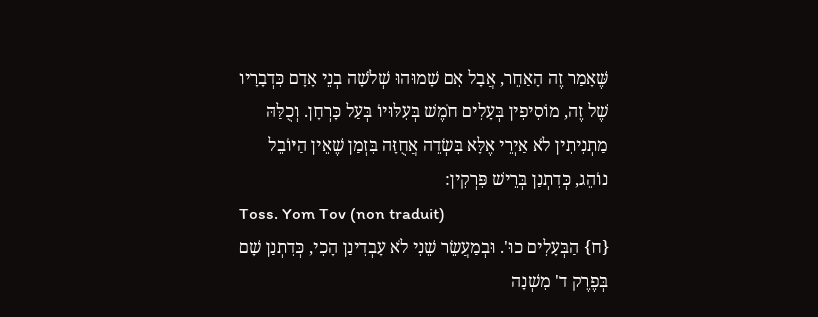שֶּׁאָמַר זֶה הָאַחֵר, אֲבָל אִם שָׁמוּהוּ שְׁלֹשָׁה בְנֵי אָדָם כִּדְבָרָיו שֶׁל זֶה, מוֹסִיפִין בְּעָלִים חֹמֶשׁ בְּעִלּוּיוֹ בְּעַל כָּרְחָן. וְכֻלַּהּ מַתְנִיתִין לֹא אַיְרֵי אֶלָּא בִּשְׂדֵה אֲחֻזָּה בִּזְמַן שֶׁאֵין הַיּוֹבֵל נוֹהֵג, כְּדִתְנַן בְּרֵישׁ פִּרְקִין:
Toss. Yom Tov (non traduit)
{ח} הַבְּעָלִים כוּ'. וּבְמַעֲשֵׂר שֵׁנִי לֹא עָבְדִינַן הָכִי, כְּדִתְנַן שָׁם בְּפֶרֶק ד' מִשְׁנָה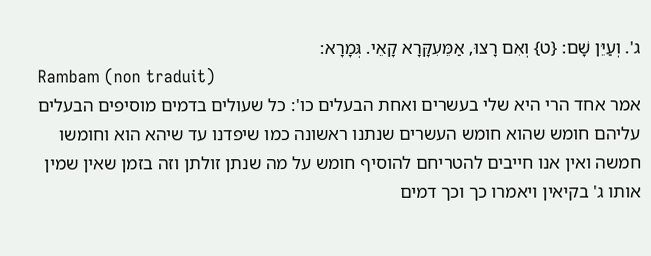ג'. וְעַיֵּן שָׁם: {ט} וְאִם רָצוּ, אַמֵּעִקָּרָא קָאֵי. גְּמָרָא:
Rambam (non traduit)
אמר אחד הרי היא שלי בעשרים ואחת הבעלים כו': כל שעולים בדמים מוסיפים הבעלים עליהם חומש שהוא חומש העשרים שנתנו ראשונה כמו שיפדנו עד שיהא הוא וחומשו חמשה ואין אנו חייבים להטריחם להוסיף חומש על מה שנתן זולתן וזה בזמן שאין שמין אותו ג' בקיאין ויאמרו כך וכך דמים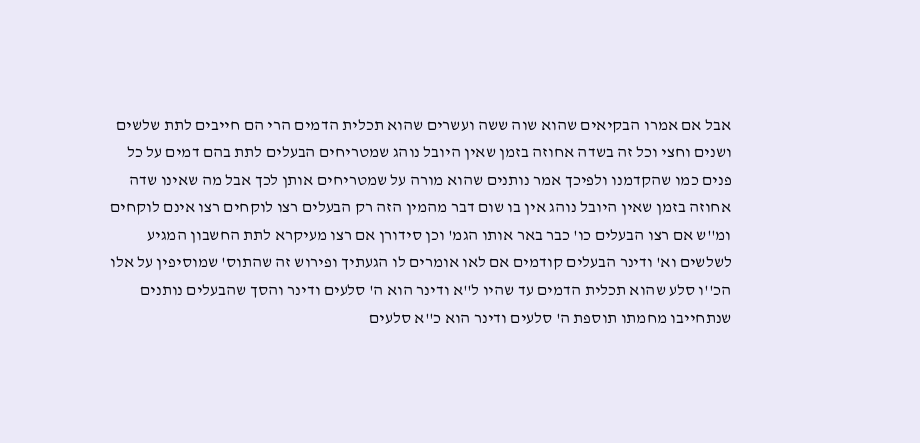אבל אם אמרו הבקיאים שהוא שוה ששה ועשרים שהוא תכלית הדמים הרי הם חייבים לתת שלשים ושנים וחצי וכל זה בשדה אחוזה בזמן שאין היובל נוהג שמטריחים הבעלים לתת בהם דמים על כל פנים כמו שהקדמנו ולפיכך אמר נותנים שהוא מורה על שמטריחים אותן לכך אבל מה שאינו שדה אחוזה בזמן שאין היובל נוהג אין בו שום דבר מהמין הזה רק הבעלים רצו לוקחים רצו אינם לוקחים ומ''ש אם רצו הבעלים כו' כבר באר אותו הגמ' וכן סידורן אם רצו מעיקרא לתת החשבון המגיע לשלשים וא' ודינר הבעלים קודמים אם לאו אומרים לו הגעתיך ופירוש זה שהתוס' שמוסיפין על אלו הכ''ו סלע שהוא תכלית הדמים עד שהיו ל''א ודינר הוא ה' סלעים ודינר והסך שהבעלים נותנים שנתחייבו מחמתו תוספת ה' סלעים ודינר הוא כ''א סלעים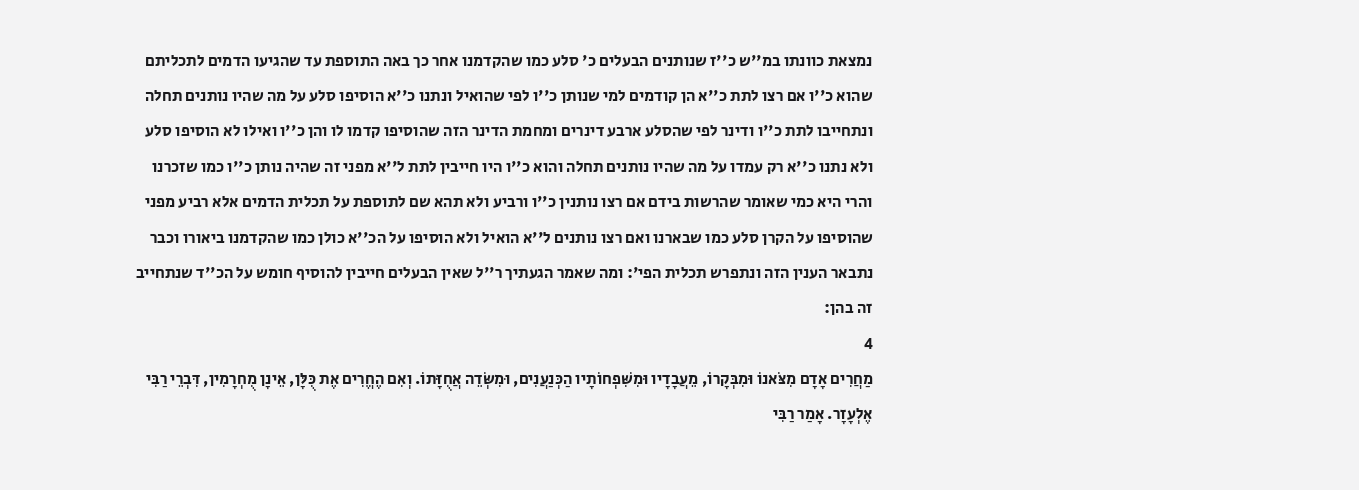נמצאת כוונתו במ''ש כ''ז שנותנים הבעלים כ' סלע כמו שהקדמנו אחר כך באה התוספת עד שהגיעו הדמים לתכליתם שהוא כ''ו אם רצו לתת כ''א הן קודמים למי שנותן כ''ו לפי שהואיל ונתנו כ''א הוסיפו סלע על מה שהיו נותנים תחלה ונתחייבו לתת כ''ו ודינר לפי שהסלע ארבע דינרים ומחמת הדינר הזה שהוסיפו קדמו לו והן כ''ו ואילו לא הוסיפו סלע ולא נתנו כ''א רק עמדו על מה שהיו נותנים תחלה והוא כ''ו היו חייבין לתת ל''א מפני זה שהיה נותן כ''ו כמו שזכרנו והרי היא כמי שאומר שהרשות בידם אם רצו נותנין כ''ו ורביע ולא תהא שם לתוספת על תכלית הדמים אלא רביע מפני שהוסיפו על הקרן סלע כמו שבארנו ואם רצו נותנים ל''א הואיל ולא הוסיפו על הכ''א כולן כמו שהקדמנו ביאורו וכבר נתבאר הענין הזה ונתפרש תכלית הפי': ומה שאמר הגעתיך ר''ל שאין הבעלים חייבין להוסיף חומש על הכ''ד שנתחייב זה בהן:
4
מַחֲרִים אָדָם מִצֹּאנוֹ וּמִבְּקָרוֹ, מֵעֲבָדָיו וּמִשִּׁפְחוֹתָיו הַכְּנַעֲנִים, וּמִשְּׂדֵה אֲחֻזָּתוֹ. וְאִם הֶחֱרִים אֶת כֻּלָּן, אֵינָן מֻחְרָמִין, דִּבְרֵי רַבִּי אֶלְעָזָר. אָמַר רַבִּי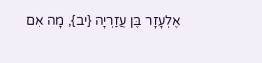אֶלְעָזָר בֶּן עֲזַרְיָה {יב}, מָה אִם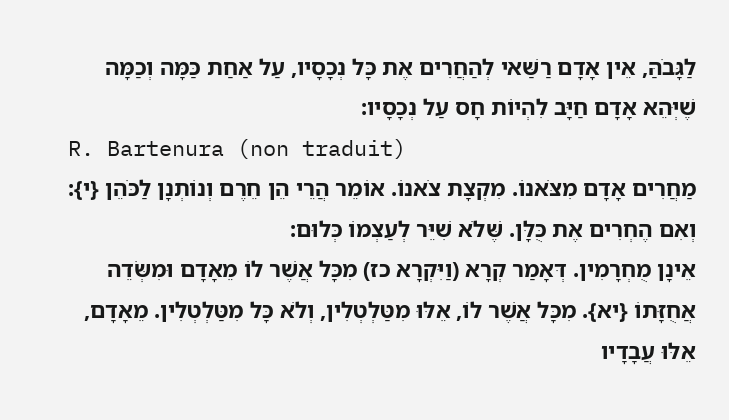לַגָּבֹהַּ, אֵין אָדָם רַשַּׁאי לְהַחֲרִים אֶת כָּל נְכָסָיו, עַל אַחַת כַּמָּה וְכַמָּה שֶׁיְּהֵא אָדָם חַיָּב לִהְיוֹת חָס עַל נְכָסָיו:
R. Bartenura (non traduit)
מַחֲרִים אָדָם מִצֹּאנוֹ. מִקְצָת צֹאנוֹ. אוֹמֵר הֲרֵי הֵן חֵרֶם וְנוֹתְנָן לַכֹּהֵן {י}:
וְאִם הֶחְרִים אֶת כֻּלָּן. שֶּׁלֹא שִׁיֵּר לְעַצְמוֹ כְּלוּם:
אֵינָן מֻחְרָמִין. דְּאָמַר קְרָא (וַיִּקְרָא כז) מִכָּל אֲשֶׁר לוֹ מֵאָדָם וּמִשְּׂדֵה אֲחֻזָּתוֹ {יא}. מִכָּל אֲשֶׁר לוֹ, אֵלּוּ מִטַּלְטְלִין, וְלֹא כָּל מִטַּלְטְלִין. מֵאָדָם, אֵלּוּ עֲבָדָיו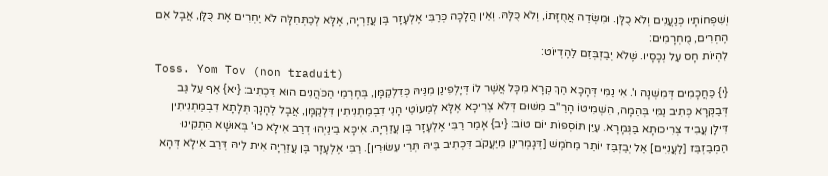וְשִׁפְחוֹתָיו כְּנַעֲנִים וְלֹא כֻלָּן. וּמִשְּׂדֵה אֲחֻזָּתוֹ, וְלֹא כֻּלָּהּ. וְאֵין הֲלָכָה כְּרַבִּי אֶלְעָזָר בֶּן עֲזַרְיָה, אֶלָּא לְכַתְּחִלָּה לֹא יַחְרִים אֶת כֻּלָּן, אֲבָל אִם הֶחְרִים, מֻחְרָמִים:
לִהְיוֹת חָס עַל נְכָסָיו. שֶּׁלֹא יְבַזְבְּזֵם לַהֶדְיוֹט:
Toss. Yom Tov (non traduit)
{י} כַּחֲכָמִים דְּמִשְׁנָה ו'. אִי נַמִּי דְּהָכָא הַךְ קְרָא מִכָּל אֲשֶׁר לוֹ דְּיָלְפִינַן מִנֵּיהּ כְּדִלְקַמָּן, בְּחֶרְמֵי הַכֹּהֲנִים הוּא דִּכְתִיב: {יא} אַף עַל גַּב דְּבַקְּרָא כְּתִיב נַמִּי בְּהֵמָה, הִשְׁמִיטוֹ הָרַ''ב מִשּׁוּם דְּלֹא צְרִיכָא אֶלָּא לְמַעוֹטֵי הָנֵי דִבְמַתְנִיתִין דִּלְקַמָּן, אֲבָל לְהָנָךְ תְּלָתָא דִבְמַתְנִיתִין דִּילָן עֲבִיד צְרִיכוּתָא בַּגְּמָרָא. עַיֵּן תּוֹסְפוֹת יוֹם טוֹב: {יב} אָמַר רַבִּי אֶלְעָזָר בֶּן עֲזַרְיָה. אִיכָּא בֵינַיְהוּ דְרַב אִילָא כוּ' בְּאוּשָׁא הִתְקִינוּ הַמְבַזְבֵּז [לַעֲנִיִּים] אַל יְבַזְבֵּז יוֹתֵר מֵחֹמֶשׁ [דְּגָמְרִינַן מִיַּעֲקֹב דִּכְתִיב בֵּיהּ תְּרֵי עִשּׂוּרִין]. רַבִּי אֶלְעָזָר בֶּן עֲזַרְיָה אִית לֵיהּ דְּרַב אִילָא דְּהָא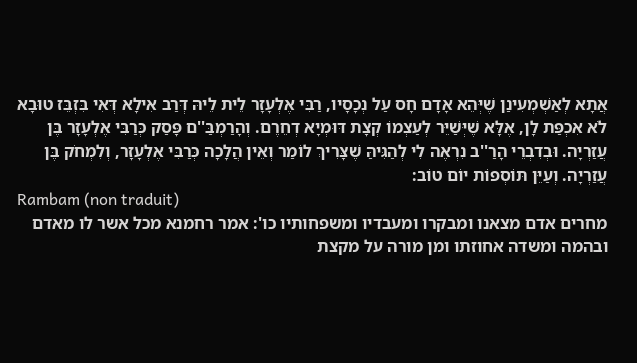אֲתָא לְאַשְׁמְעִינַן שֶׁיְּהֵא אָדָם חָס עַל נְכָסָיו, רַבִּי אֶלְעָזָר לֵית לֵיהּ דְּרַב אִילָא דְּאִי בִּזְבֵּז טוּבָא לֹא אִכְפַּת לָן, אֶלָּא שֶׁיְּשַׁיֵּר לְעַצְמוֹ קְצָת דּוּמְיָא דְחֵרֶם. וְהָרַמְבַּ''ם פָּסַק כְּרַבִּי אֶלְעָזָר בֶּן עֲזַרְיָה. וּבְדִבְרֵי הָרַ''ב נִרְאֶה לִי לְהַגִּיהַּ שֶׁצָּרִיךְ לוֹמַר וְאֵין הֲלָכָה כְּרַבִּי אֶלְעָזָר, וְלִמְחֹק בֶּן עֲזַרְיָה. וְעַיֵּן תּוֹסְפוֹת יוֹם טוֹב:
Rambam (non traduit)
מחרים אדם מצאנו ומבקרו ומעבדיו ומשפחותיו כו': אמר רחמנא מכל אשר לו מאדם ובהמה ומשדה אחוזתו ומן מורה על מקצת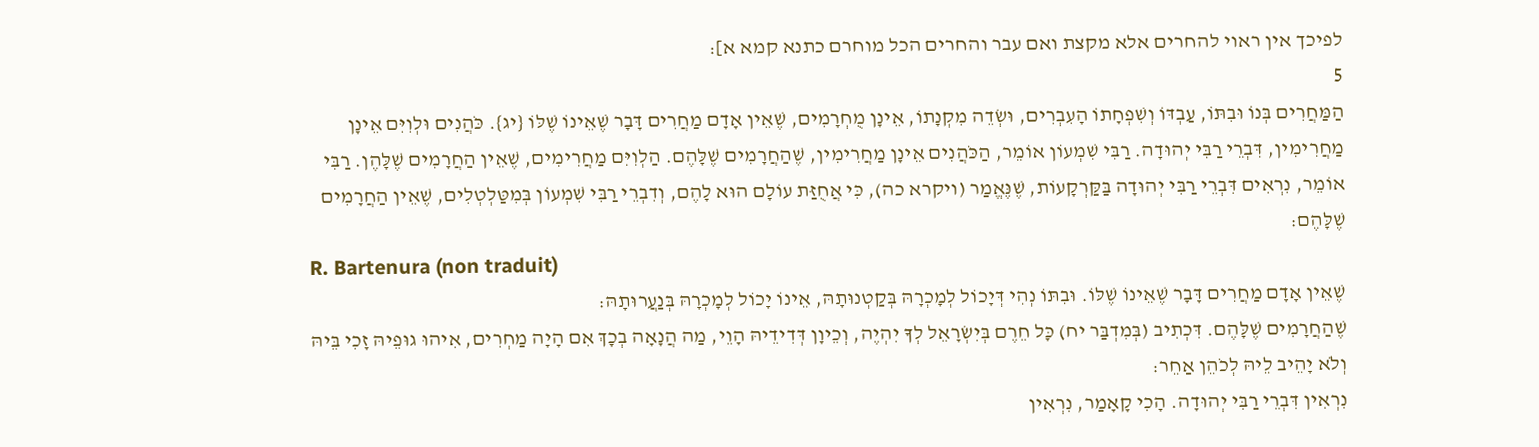לפיכך אין ראוי להחרים אלא מקצת ואם עבר והחרים הכל מוחרם כתנא קמא א]:
5
הַמַּחֲרִים בְּנוֹ וּבִתּוֹ, עַבְדּוֹ וְשִׁפְחָתוֹ הָעִבְרִים, וּשְׂדֵה מִקְנָתוֹ, אֵינָן מֻחְרָמִים, שֶׁאֵין אָדָם מַחֲרִים דָּבָר שֶׁאֵינוֹ שֶׁלּוֹ {יג}. כֹּהֲנִים וּלְוִיִּם אֵינָן מַחֲרִימִין, דִּבְרֵי רַבִּי יְהוּדָה. רַבִּי שִׁמְעוֹן אוֹמֵר, הַכֹּהֲנִים אֵינָן מַחֲרִימִין, שֶׁהַחֲרָמִים שֶׁלָּהֶם. הַלְוִיִּם מַחֲרִימִים, שֶׁאֵין הַחֲרָמִים שֶׁלָּהֶן. רַבִּי אוֹמֵר, נִרְאִים דִּבְרֵי רַבִּי יְהוּדָה בַּקַּרְקָעוֹת, שֶׁנֶּאֱמַר (ויקרא כה), כִּי אֲחֻזַּת עוֹלָם הוּא לָהֶם, וְדִבְרֵי רַבִּי שִׁמְעוֹן בְּמִטַּלְטְלִים, שֶׁאֵין הַחֲרָמִים שֶׁלָּהֶם:
R. Bartenura (non traduit)
שֶׁאֵין אָדָם מַחֲרִים דָּבָר שֶׁאֵינוֹ שֶׁלּוֹ. וּבִתּוֹ נְהִי דְּיָכוֹל לְמָכְרָהּ בְּקַטְנוּתָהּ, אֵינוֹ יָכוֹל לְמָכְרָהּ בְּנַעֲרוּתָהּ:
שֶׁהַחֲרָמִים שֶׁלָּהֶם. דִּכְתִיב (בְּמִדְבַּר יח) כָּל חֵרֶם בְּיִשְׂרָאֵל לְךָ יִהְיֶה, וְכֵיוָן דְּדִידֵיהּ הָוֵי, מַה הֲנָאָה בְכָךְ אִם הָיָה מַחְרִים, אִיהוּ גוּפֵיהּ זָכִי בֵּיהּ וְלֹא יָהֵיב לֵיהּ לְכֹהֵן אַחֵר:
נִרְאִין דִּבְרֵי רַבִּי יְהוּדָה. הָכִי קָאָמַר, נִרְאִין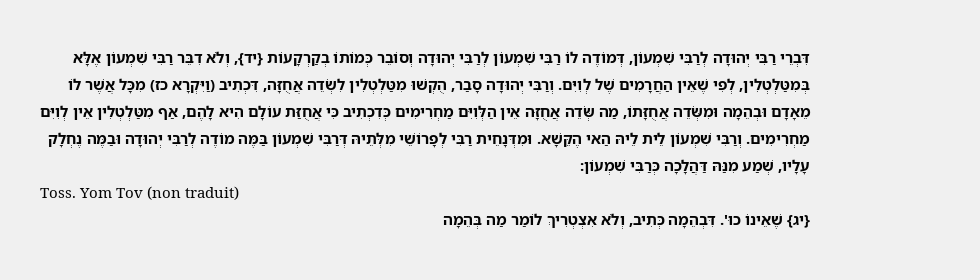דִּבְרֵי רַבִּי יְהוּדָה לְרַבִּי שִׁמְעוֹן, דְּמוֹדֶה לוֹ רַבִּי שִׁמְעוֹן לְרַבִּי יְהוּדָה וְסוֹבֵר כְּמוֹתוֹ בְקַרְקָעוֹת {יד}, וְלֹא דִבֵּר רַבִּי שִׁמְעוֹן אֶלָּא בְּמִטַּלְטְלִין, לְפִי שֶׁאֵין הַחֲרָמִים שֶׁל לְוִיִּם. וְרַבִּי יְהוּדָה סָבַר, הֻקְשׁוּ מִטַּלְטְלִין לִשְׂדֵה אֲחֻזָּה, דִּכְתִיב (וַיִּקְרָא כז) מִכָּל אֲשֶׁר לוֹ מֵאָדָם וּבְהֵמָה וּמִשְּׂדֵה אֲחֻזָּתוֹ, מַה שְּׂדֵה אֲחֻזָּה אֵין הַלְּוִיִּם מַחְרִימִים כְּדִכְתִיב כִּי אֲחֻזַּת עוֹלָם הִיא לָהֶם, אַף מִטַּלְטְלִין אֵין לְוִיִּם מַחְרִימִים. וְרַבִּי שִׁמְעוֹן לֵית לֵיהּ הַאי הֶקֵּשָׁא. וּמִדְּנָחֵית רַבִּי לְפָרוֹשֵׁי מִלְּתֵיהּ דְּרַבִּי שִׁמְעוֹן בַּמֶּה מוֹדֶה לְרַבִּי יְהוּדָה וּבַמֶּה נֶחְלָק עָלָיו, שְׁמַע מִנַּהּ דַּהֲלָכָה כְּרַבִּי שִׁמְעוֹן:
Toss. Yom Tov (non traduit)
{יג} שֶׁאֵינוֹ כוּ'. דִּבְהֵמָה כְּתִיב, וְלֹא אִצְטְרִיךְ לוֹמַר מַה בְּהֵמָה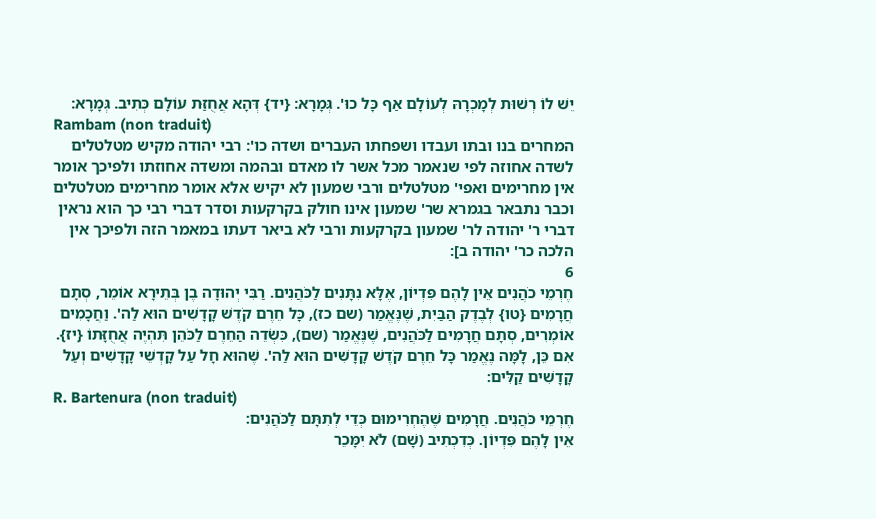יֵשׁ לוֹ רְשׁוּת לְמָכְרָהּ לְעוֹלָם אַף כָּל כוּ'. גְּמָרָא: {יד} דְּהָא אֲחֻזַּת עוֹלָם כְּתִיב. גְּמָרָא:
Rambam (non traduit)
המחרים בנו ובתו ועבדו ושפחתו העברים ושדה כו': רבי יהודה מקיש מטלטלים לשדה אחוזה לפי שנאמר מכל אשר לו מאדם ובהמה ומשדה אחוזתו ולפיכך אומר אין מחרימים ואפי' מטלטלים ורבי שמעון לא יקיש אלא אומר מחרימים מטלטלים וכבר נתבאר בגמרא שר' שמעון אינו חולק בקרקעות וסדר דברי רבי כך הוא נראין דברי ר' יהודה לר' שמעון בקרקעות ורבי לא ביאר דעתו במאמר הזה ולפיכך אין הלכה כר' יהודה ב]:
6
חֶרְמֵי כֹהֲנִים אֵין לָהֶם פִּדְיוֹן, אֶלָּא נִתָּנִים לַכֹּהֲנִים. רַבִּי יְהוּדָה בֶן בְּתֵירָא אוֹמֵר, סְתָם חֲרָמִים {טו} לְבֶדֶק הַבַּיִת, שֶׁנֶּאֱמַר (שם כז), כָּל חֵרֶם קֹדֶשׁ קָדָשִׁים הוּא לַה'. וַחֲכָמִים אוֹמְרִים, סְתָם חֲרָמִים לַכֹּהֲנִים, שֶׁנֶּאֱמַר (שם), כִּשְׂדֵה הַחֵרֶם לַכֹּהֵן תִּהְיֶה אֲחֻזָּתוֹ {יז}. אִם כֵּן, לָמָּה נֶאֱמַר כָּל חֵרֶם קֹדֶשׁ קָדָשִׁים הוּא לַה'. שֶׁהוּא חָל עַל קָדְשֵׁי קָדָשִׁים וְעַל קָדָשִׁים קַלִּים:
R. Bartenura (non traduit)
חֶרְמֵי כֹּהֲנִים. חֲרָמִים שֶׁהֶחְרִימוּם כְּדֵי לְתִתָּם לַכֹּהֲנִים:
אֵין לָהֶם פִּדְיוֹן. כְּדִכְתִיב (שָׁם) לֹא יִמָּכֵר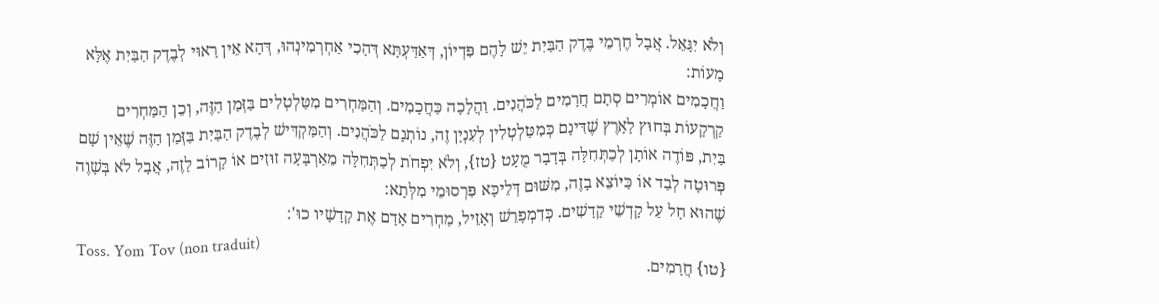וְלֹא יִגָּאֵל. אֲבָל חֶרְמֵי בֶּדֶק הַבַּיִת יֵשׁ לָהֶם פִּדְיוֹן, דְּאַדַּעְתָּא דְּהָכִי אַחְרְמִינְהוּ, דְּהָא אֵין רָאוּי לְבֶדֶק הַבַּיִת אֶלָּא מָעוֹת:
וַחֲכָמִים אוֹמְרִים סְתָם חֲרָמִים לַכֹּהֲנִים. וַהֲלָכָה כַּחֲכָמִים. וְהַמַּחְרִים מִטַּלְטְלִים בַּזְּמַן הַזֶּה, וְכֵן הַמַּחְרִים קַרְקָעוֹת בְּחוּץ לָאָרֶץ שֶׁדִּינָם כְּמִטַּלְטְלִין לְעִנְיָן זֶה, נוֹתְנָם לַכֹּהֲנִים. וְהַמַּקְדִּישׁ לְבֶדֶק הַבַּיִת בַּזְּמַן הַזֶּה שֶׁאֵין שָׁם בַּיִת, פּוֹדֶה אוֹתָן לְכַתְּחִלָּה בְּדָבָר מֻעָט {טז}, וְלֹא יִפְחֹת לְכַתְּחִלָּה מֵאַרְבָּעָה זוּזִים אוֹ קָרוֹב לָזֶה, אֲבָל לֹא בְּשָׁוֶה פְּרוּטָה לְבַד אוֹ כַּיּוֹצֵא בָזֶה, מִשּׁוּם דְּלֵיכָּא פִּרְסוּמֵי מִלְּתָא:
שֶׁהוּא חָל עַל קָדְשֵׁי קָדָשִׁים. כְּדִמְפָרֵשׁ וְאָזֵיל, מַחְרִים אָדָם אֶת קָדָשָׁיו כוּ':
Toss. Yom Tov (non traduit)
{טו} חֲרָמִים.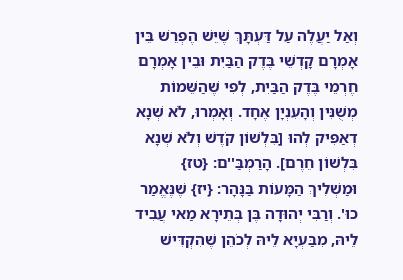וְאַל יַעֲלֶה עַל דַּעְתָּךְ שֶׁיֵּשׁ הֶפְרֵשׁ בֵּין אָמְרָם קָדְשֵׁי בֶּדֶק הַבַּיִת וּבֵין אָמְרָם חֶרְמֵי בֶּדֶק הַבַּיִת, לְפִי שֶׁהַשֵּׁמוֹת מְשֻׁנִּין וְהָעִנְיָן אֶחָד. וְאָמְרוּ, לֹא שְׁנָא דְאַפִּיק לְהוּ [בִּלְשׁוֹן קֹדֶשׁ וְלֹא שְׁנָא בִּלְשׁוֹן חֵרֶם]. הָרַמְבַּ''ם: {טז} וּמַשְׁלִיךְ הַמָּעוֹת בַּנָּהָר: {יז} שֶׁנֶּאֱמַר כוּ'. וְרַבִּי יְהוּדָה בֶּן בְּתֵירָא מַאי עֲבִיד לֵיהּ, מִבַּעְיָא לֵיהּ לְכֹהֵן שֶׁהִקְדִּישׁ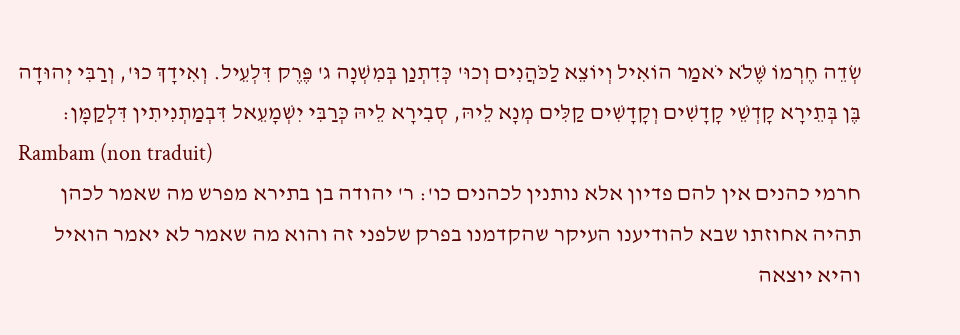שְׂדֵה חֶרְמוֹ שֶּׁלֹא יֹאמַר הוֹאִיל וְיוֹצֵא לַכֹּהֲנִים וְכוּ' כְּדִתְנַן בְּמִשְׁנָה ג' פֶּרֶק דִּלְעֵיל. וְאִידָךְ כוּ', וְרַבִּי יְהוּדָה בֶּן בְּתֵירָא קָדְשֵׁי קָדָשִׁים וְקָדָשִׁים קַלִּים מְנָא לֵיהּ, סְבִירָא לֵיהּ כְּרַבִּי יִשְׁמָעֵאל דִּבְמַתְנִיתִין דִּלְקַמָּן:
Rambam (non traduit)
חרמי כהנים אין להם פדיון אלא נותנין לכהנים כו': ר' יהודה בן בתירא מפרש מה שאמר לכהן תהיה אחוזתו שבא להודיענו העיקר שהקדמנו בפרק שלפני זה והוא מה שאמר לא יאמר הואיל והיא יוצאה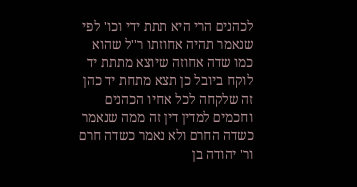לכהנים הרי היא תתת ידי וכו' לפי שנאמר תהיה אחוזתו ר''ל שהוא כמו שדה אחוזה שיוצא מתתת יד לוקח ביובל כן תצא מתחת יד כהן זה שלקחה לכל אחיו הכהנים וחכמים למדין דין זה ממה שנאמר כשדה החרם ולא נאמר כשדה חרם ור' יהודה בן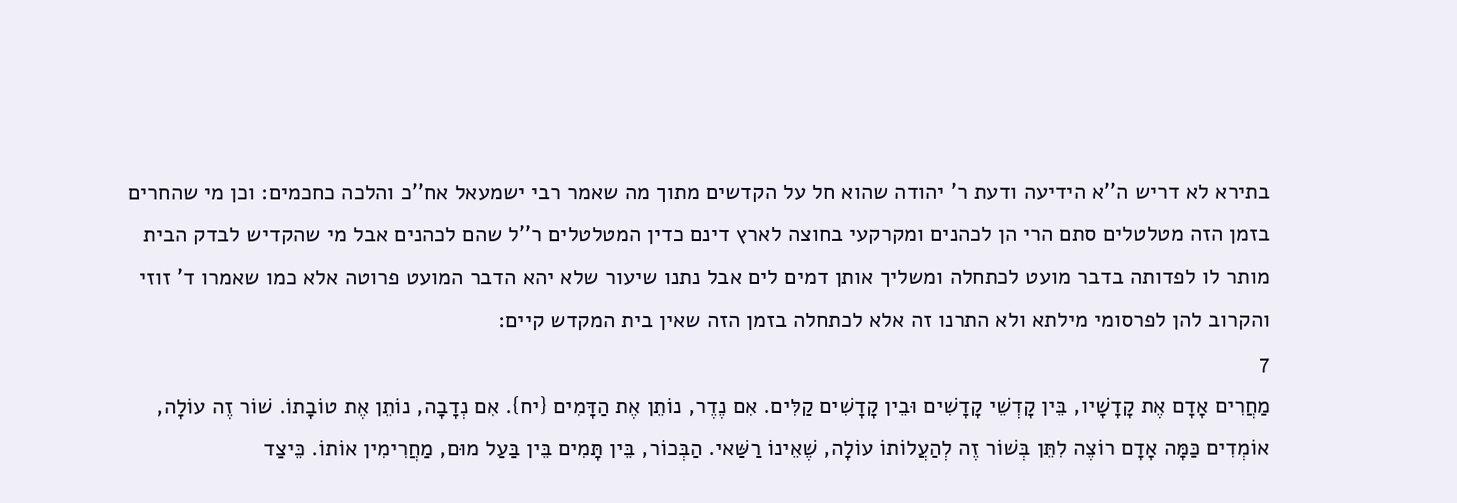בתירא לא דריש ה''א הידיעה ודעת ר' יהודה שהוא חל על הקדשים מתוך מה שאמר רבי ישמעאל אח''כ והלכה כחכמים: וכן מי שהחרים בזמן הזה מטלטלים סתם הרי הן לכהנים ומקרקעי בחוצה לארץ דינם כדין המטלטלים ר''ל שהם לכהנים אבל מי שהקדיש לבדק הבית מותר לו לפדותה בדבר מועט לכתחלה ומשליך אותן דמים לים אבל נתנו שיעור שלא יהא הדבר המועט פרוטה אלא כמו שאמרו ד' זוזי והקרוב להן לפרסומי מילתא ולא התרנו זה אלא לכתחלה בזמן הזה שאין בית המקדש קיים:
7
מַחֲרִים אָדָם אֶת קָדָשָׁיו, בֵּין קָדְשֵׁי קָדָשִׁים וּבֵין קָדָשִׁים קַלִּים. אִם נֶדֶר, נוֹתֵן אֶת הַדָּמִים {יח}. אִם נְדָבָה, נוֹתֵן אֶת טוֹבָתוֹ. שׁוֹר זֶה עוֹלָה, אוֹמְדִים כַּמָּה אָדָם רוֹצֶה לִתֵּן בְּשׁוֹר זֶה לְהַעֲלוֹתוֹ עוֹלָה, שֶׁאֵינוֹ רַשַּׁאי. הַבְּכוֹר, בֵּין תָּמִים בֵּין בַּעַל מוּם, מַחֲרִימִין אוֹתוֹ. כֵּיצַד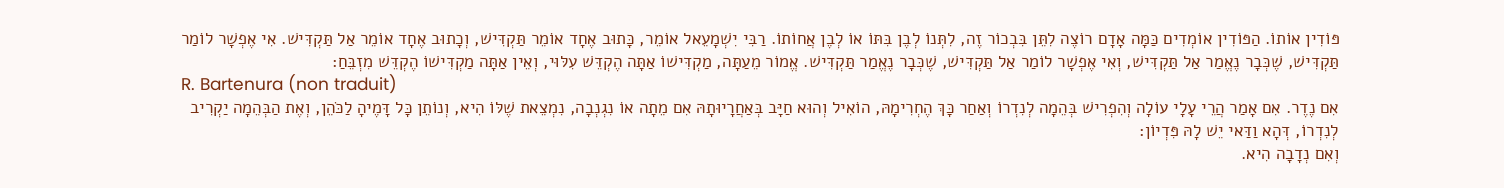פּוֹדִין אוֹתוֹ. הַפּוֹדִין אוֹמְדִים כַּמָּה אָדָם רוֹצֶה לִתֵּן בִּבְכוֹר זֶה, לִתְּנוֹ לְבֶן בִּתּוֹ אוֹ לְבֶן אֲחוֹתוֹ. רַבִּי יִשְׁמָעֵאל אוֹמֵר, כָּתוּב אֶחָד אוֹמֵר תַּקְדִּישׁ, וְכָתוּב אֶחָד אוֹמֵר אַל תַּקְדִּישׁ. אִי אֶפְשָׁר לוֹמַר תַּקְדִּישׁ, שֶׁכְּבָר נֶאֱמַר אַל תַּקְדִּישׁ, וְאִי אֶפְשָׁר לוֹמַר אַל תַּקְדִּישׁ, שֶׁכְּבָר נֶאֱמַר תַּקְדִּישׁ. אֱמוֹר מֵעַתָּה, מַקְדִּישׁוֹ אַתָּה הֶקְדֵּשׁ עִלּוּי, וְאֵין אַתָּה מַקְדִּישׁוֹ הֶקְדֵּשׁ מִזְבֵּחַ:
R. Bartenura (non traduit)
אִם נֶדֶר. אִם אָמַר הֲרֵי עָלָי עוֹלָה וְהִפְרִישׁ בְּהֵמָה לְנִדְרוֹ וְאַחַר כָּךְ הֶחְרִימָהּ, הוֹאִיל וְהוּא חַיָּב בְּאַחֲרָיוּתָהּ אִם מֵתָה אוֹ נִגְנְבָה, נִמְצֵאת שֶׁלּוֹ הִיא, וְנוֹתֵן כָּל דָּמֶיהָ לַכֹּהֵן, וְאֶת הַבְּהֵמָה יַקְרִיב לְנִדְרוֹ, דְּהָא וַדַּאי יֵשׁ לָהּ פִּדְיוֹן:
וְאִם נְדָבָה הִיא.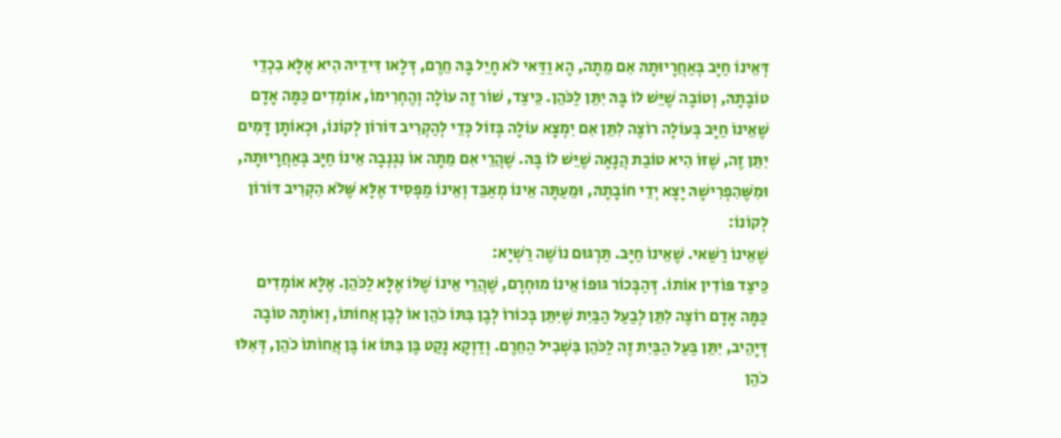דְּאֵינוֹ חַיָּב בְּאַחֲרָיוּתָהּ אִם מֵתָה, הָא וַדַּאי לֹא חָיֵל בָּהּ חֵרֶם, דְּלָאו דִּידֵיהּ הִיא אֶלָּא בִכְדֵי טוֹבָתָהּ, וְטוֹבָה שֶׁיֵּשׁ לוֹ בָּהּ יִתֵּן לַכֹּהֵן. כֵּיצַד, שׁוֹר זֶה עוֹלָה וְהֶחְרִימוֹ, אוֹמְדִים כַּמָּה אָדָם שֶׁאֵינוֹ חַיָּב בְּעוֹלָה רוֹצֶה לִתֵּן אִם יִמְצָא עוֹלָה בְּזוֹל כְּדֵי לְהַקְרִיב דּוֹרוֹן לְקוֹנוֹ, וּכְאוֹתָן דָּמִים יִתֵּן זֶה, שֶׁזּוֹ הִיא טוֹבַת הֲנָאָה שֶׁיֵּשׁ לוֹ בָּהּ. שֶׁהֲרֵי אִם מֵתָה אוֹ נִגְנְבָה אֵינוֹ חַיָּב בְּאַחֲרָיוּתָהּ, וּמִשֶּׁהִפְרִישָׁהּ יָצָא יְדֵי חוֹבָתָהּ, וּמֵעַתָּה אֵינוֹ מְאַבֵּד וְאֵינוֹ מַפְסִיד אֶלָּא שֶּׁלֹא הִקְרִיב דּוֹרוֹן לְקוֹנוֹ:
שֶׁאֵינוֹ רַשַּׁאי. שֶׁאֵינוֹ חַיָּב. תַּרְגּוּם נוֹשֶׁה רַשְׁיָא:
כֵּיצַד פּוֹדִין אוֹתוֹ. דְּהַבְּכוֹר גּוּפוֹ אֵינוֹ מוּחְרָם, שֶׁהֲרֵי אֵינוֹ שֶׁלּוֹ אֶלָּא לַכֹּהֵן. אֶלָּא אוֹמְדִים כַּמָּה אָדָם רוֹצֶה לִתֵּן לְבַעַל הַבַּיִת שֶׁיִּתֵּן בְּכוֹרוֹ לְבֶן בִּתּוֹ כֹהֵן אוֹ לְבֶן אֲחוֹתוֹ, וְאוֹתָהּ טוֹבָה דְּיָהֵיב, יִתֵּן בַּעַל הַבַּיִת זֶה לַכֹּהֵן בִּשְׁבִיל הַחֵרֶם. וְדַוְקָא נָקַט בֶּן בִּתּוֹ אוֹ בֶּן אֲחוֹתוֹ כֹהֵן, דְּאִלּוּ כֹהֵן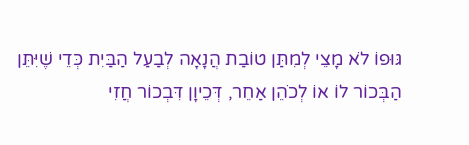גּוּפוֹ לֹא מָצֵי לְמִתַּן טוֹבַת הֲנָאָה לְבַעַל הַבַּיִת כְּדֵי שֶׁיִּתֵּן הַבְּכוֹר לוֹ אוֹ לְכֹהֵן אַחֵר, דְּכֵיוָן דִּבְכוֹר חֲזִי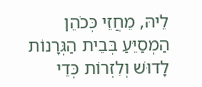לֵיהּ, מֵחֲזֵי כְּכֹהֵן הַמְסַיֵּעַ בְּבֵית הַגְּרָנוֹת לָדוּשׁ וְלִזְרוֹת כְּדֵי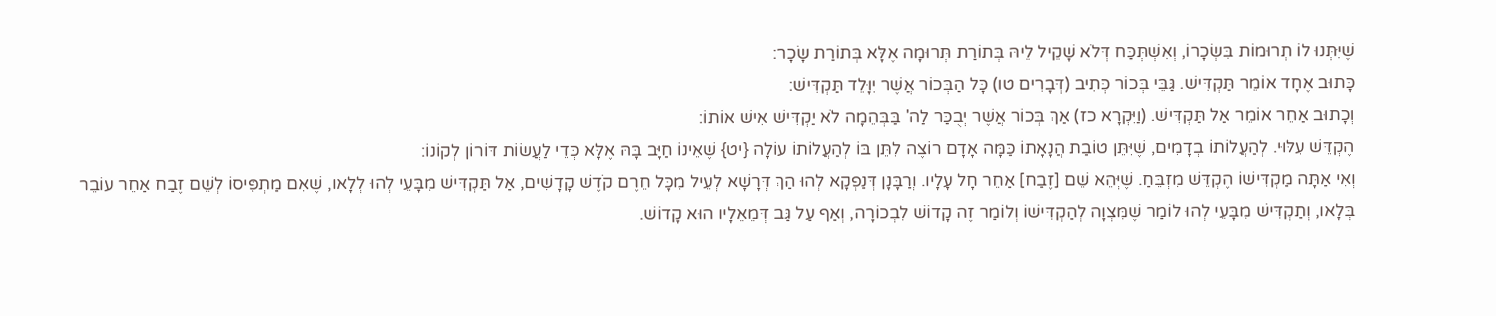שֶׁיִּתְּנוּ לוֹ תְרוּמוֹת בִּשְׂכָרוֹ, וְאִשְׁתְּכַּח דְּלֹא שָׁקֵיל לֵיהּ בְּתוֹרַת תְּרוּמָה אֶלָּא בְּתוֹרַת שָׂכָר:
כָּתוּב אֶחָד אוֹמֵר תַּקְדִּישׁ. גַּבֵּי בְּכוֹר כְּתִיב (דְּבָרִים טו) כָּל הַבְּכוֹר אֲשֶׁר יִוָּלֵד תַּקְדִּישׁ:
וְכָתוּב אַחֵר אוֹמֵר אַל תַּקְדִּישׁ. (וַיִּקְרָא כז) אַךְ בְּכוֹר אֲשֶׁר יְבֻכַּר לַה' בַּבְּהֵמָה לֹא יַקְדִּישׁ אִישׁ אוֹתוֹ:
הֶקְדֵּשׁ עִלּוּי. לְהַעֲלוֹתוֹ בְדָמִים, שֶׁיִּתֵּן טוֹבַת הֲנָאָתוֹ כַּמָּה אָדָם רוֹצֶה לִתֵּן בּוֹ לְהַעֲלוֹתוֹ עוֹלָה {יט} שֶׁאֵינוֹ חַיָּב בָּהּ אֶלָּא כְּדֵי לַעֲשׂוֹת דּוֹרוֹן לְקוֹנוֹ:
וְאִי אַתָּה מַקְדִּישׁוֹ הֶקְדֵּשׁ מִזְבֵּחַ. שֶׁיְּהֵא שֵׁם [זֶבַח] אַחֵר חָל עָלָיו. וְרַבָּנָן דְּנַפְקָא לְהוּ הַךְ דְּרָשָׁא לְעֵיל מִכָּל חֵרֶם קֹדֶשׁ קָדָשִׁים, אַל תַּקְדִּישׁ מִבָּעֵי לְהוּ לְלָאו, שֶׁאִם מַתְפִּיסוֹ לְשֵׁם זֶבַח אַחֵר עוֹבֵר בְּלָאו, וְתַקְדִּישׁ מִבָּעֵי לְהוּ לוֹמַר שֶׁמִּצְוָה לְהַקְדִּישׁוֹ וְלוֹמַר זֶה קָדוֹשׁ לִבְכוֹרָה, וְאַף עַל גַּב דְּמֵאֵלָיו הוּא קָדוֹשׁ.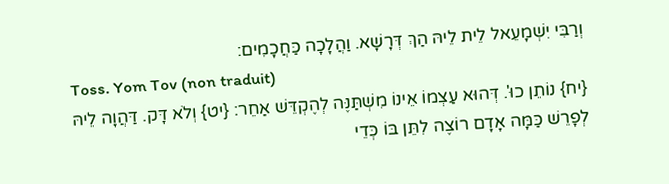וְרַבִּי יִשְׁמָעֵאל לֵית לֵיהּ הַךְ דְּרָשָׁא. וַהֲלָכָה כַּחֲכָמִים:
Toss. Yom Tov (non traduit)
{יח} נוֹתֵן כוּ'. דְּהוּא עַצְמוֹ אֵינוֹ מִשְׁתַּנֶּה לְהֶקְדֵּשׁ אַחֵר: {יט} וְלֹא דָּק. דַּהֲוָה לֵיהּ לְפָרֵשׁ כַּמָּה אָדָם רוֹצֶה לִתֵּן בּוֹ כְּדֵי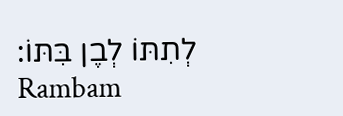לְתִתּוֹ לְבֶן בִּתּוֹ:
Rambam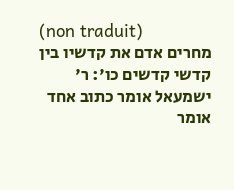(non traduit)
מחרים אדם את קדשיו בין קדשי קדשים כו': ר' ישמעאל אומר כתוב אחד אומר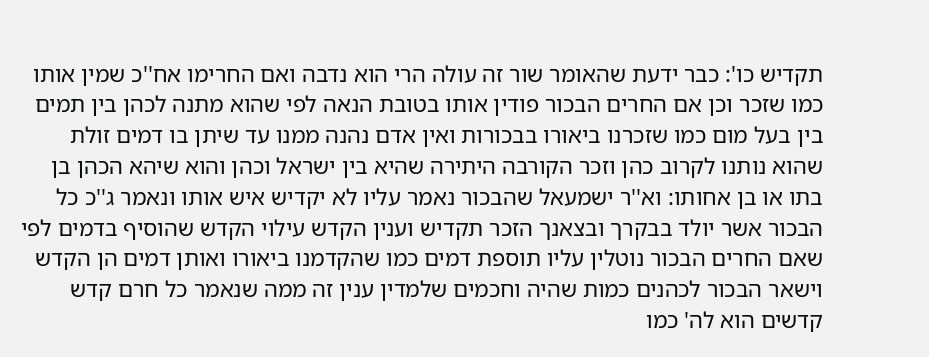תקדיש כו': כבר ידעת שהאומר שור זה עולה הרי הוא נדבה ואם החרימו אח''כ שמין אותו כמו שזכר וכן אם החרים הבכור פודין אותו בטובת הנאה לפי שהוא מתנה לכהן בין תמים בין בעל מום כמו שזכרנו ביאורו בבכורות ואין אדם נהנה ממנו עד שיתן בו דמים זולת שהוא נותנו לקרוב כהן וזכר הקורבה היתירה שהיא בין ישראל וכהן והוא שיהא הכהן בן בתו או בן אחותו: וא''ר ישמעאל שהבכור נאמר עליו לא יקדיש איש אותו ונאמר ג''כ כל הבכור אשר יולד בבקרך ובצאנך הזכר תקדיש וענין הקדש עילוי הקדש שהוסיף בדמים לפי שאם החרים הבכור נוטלין עליו תוספת דמים כמו שהקדמנו ביאורו ואותן דמים הן הקדש וישאר הבכור לכהנים כמות שהיה וחכמים שלמדין ענין זה ממה שנאמר כל חרם קדש קדשים הוא לה' כמו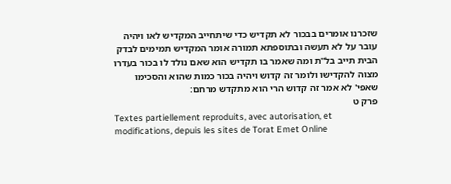שזכרנו אומרים בבכור לא תקדיש כדי שיתחייב המקדיש לאו ויהיה עובר על לא תעשה ובתוספתא תמורה אומר המקדיש תמימים לבדק הבית תייב בל''ת ומה שאמר בו תקדיש הוא שאם נולד לו בכור בעדרו מצוה להקדישו ולומר זה קדוש ויהיה בכור כמות שהוא והסכימו שאפי' לא אמר זה קדוש הרי הוא מתקדש מרחם:
פרק ט
Textes partiellement reproduits, avec autorisation, et modifications, depuis les sites de Torat Emet Online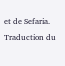et de Sefaria.
Traduction du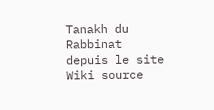Tanakh du Rabbinat depuis le site Wiki source